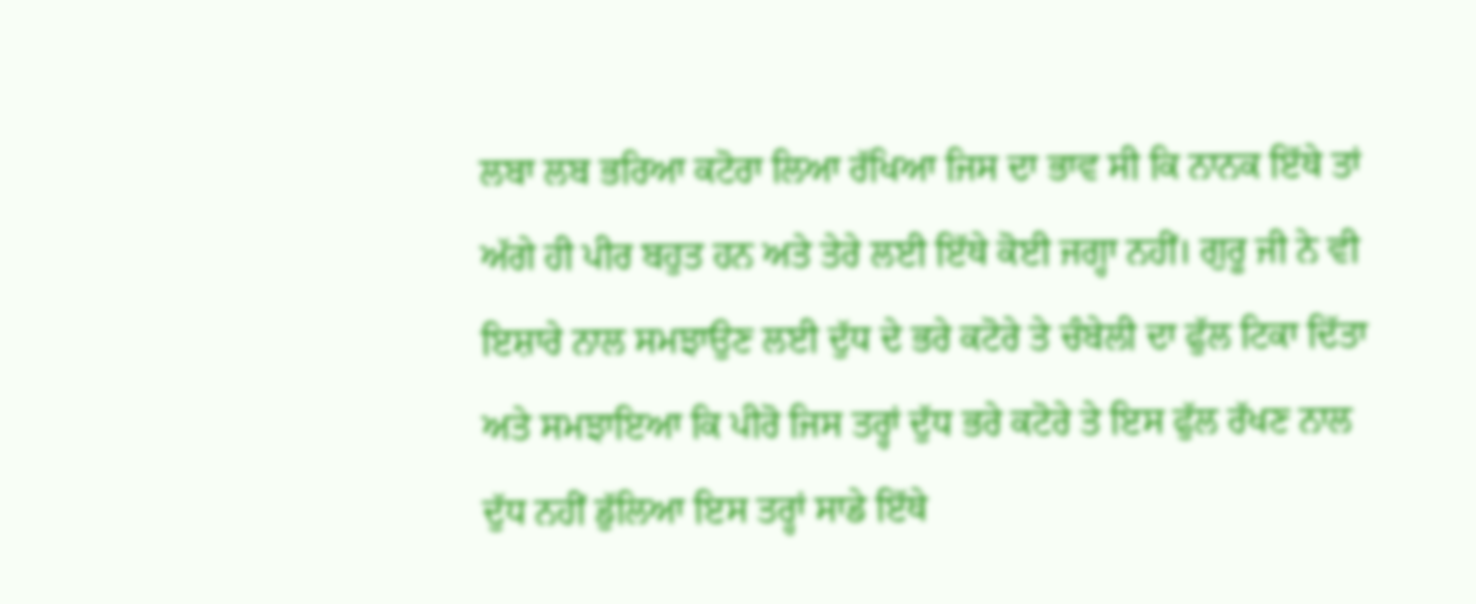ਲਬਾ ਲਬ ਭਰਿਆ ਕਟੋਰਾ ਲਿਆ ਰੱਖਿਆ ਜਿਸ ਦਾ ਭਾਵ ਸੀ ਕਿ ਨਾਨਕ ਇੱਥੇ ਤਾਂ ਅੱਗੇ ਹੀ ਪੀਰ ਬਹੁਤ ਹਨ ਅਤੇ ਤੇਰੇ ਲਈ ਇੱਥੇ ਕੋਈ ਜਗ੍ਹਾ ਨਹੀਂ। ਗੁਰੂ ਜੀ ਨੇ ਵੀ ਇਸ਼ਾਰੇ ਨਾਲ ਸਮਝਾਉਣ ਲਈ ਦੁੱਧ ਦੇ ਭਰੇ ਕਟੋਰੇ ਤੇ ਚੰਬੇਲੀ ਦਾ ਫੁੱਲ ਟਿਕਾ ਦਿੱਤਾ ਅਤੇ ਸਮਝਾਇਆ ਕਿ ਪੀਰੋ ਜਿਸ ਤਰ੍ਹਾਂ ਦੁੱਧ ਭਰੇ ਕਟੋਰੇ ਤੇ ਇਸ ਫੁੱਲ ਰੱਖਣ ਨਾਲ ਦੁੱਧ ਨਹੀਂ ਡੁੱਲਿਆ ਇਸ ਤਰ੍ਹਾਂ ਸਾਡੇ ਇੱਥੇ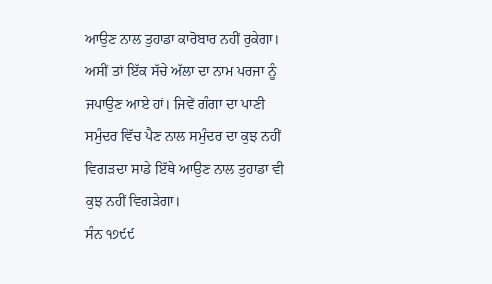ਆਉਣ ਨਾਲ ਤੁਹਾਡਾ ਕਾਰੋਬਾਰ ਨਹੀਂ ਰੁਕੇਗਾ। ਅਸੀਂ ਤਾਂ ਇੱਕ ਸੱਚੇ ਅੱਲਾ ਦਾ ਨਾਮ ਪਰਜਾ ਨੂੰ ਜਪਾਉਣ ਆਏ ਹਾਂ। ਜਿਵੇਂ ਗੰਗਾ ਦਾ ਪਾਣੀ ਸਮੁੰਦਰ ਵਿੱਚ ਪੈਣ ਨਾਲ ਸਮੁੰਦਰ ਦਾ ਕੁਝ ਨਹੀਂ ਵਿਗੜਦਾ ਸਾਡੇ ਇੱਥੇ ਆਉਣ ਨਾਲ ਤੁਹਾਡਾ ਵੀ ਕੁਝ ਨਹੀਂ ਵਿਗੜੇਗਾ।
ਸੰਨ ੧੭੯੯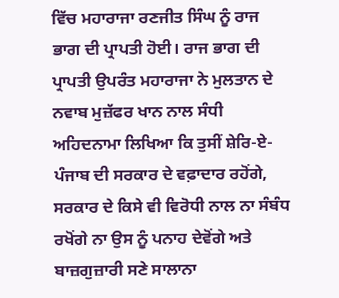ਵਿੱਚ ਮਹਾਰਾਜਾ ਰਣਜੀਤ ਸਿੰਘ ਨੂੰ ਰਾਜ ਭਾਗ ਦੀ ਪ੍ਰਾਪਤੀ ਹੋਈ। ਰਾਜ ਭਾਗ ਦੀ ਪ੍ਰਾਪਤੀ ਉਪਰੰਤ ਮਹਾਰਾਜਾ ਨੇ ਮੁਲਤਾਨ ਦੇ ਨਵਾਬ ਮੁਜ਼ੱਫਰ ਖਾਨ ਨਾਲ ਸੰਧੀ ਅਹਿਦਨਾਮਾ ਲਿਖਿਆ ਕਿ ਤੁਸੀਂ ਸ਼ੇਰਿ-ਏ-ਪੰਜਾਬ ਦੀ ਸਰਕਾਰ ਦੇ ਵਫ਼ਾਦਾਰ ਰਹੋਂਗੇ, ਸਰਕਾਰ ਦੇ ਕਿਸੇ ਵੀ ਵਿਰੋਧੀ ਨਾਲ ਨਾ ਸੰਬੰਧ ਰਖੋਂਗੇ ਨਾ ਉਸ ਨੂੰ ਪਨਾਹ ਦੇਵੋਂਗੇ ਅਤੇ ਬਾਜ਼ਗੁਜ਼ਾਰੀ ਸਣੇ ਸਾਲਾਨਾ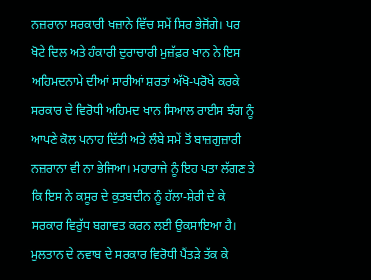ਨਜ਼ਰਾਨਾ ਸਰਕਾਰੀ ਖਜ਼ਾਨੇ ਵਿੱਚ ਸਮੇਂ ਸਿਰ ਭੇਜੋਂਗੇ। ਪਰ ਖੋਟੇ ਦਿਲ ਅਤੇ ਹੰਕਾਰੀ ਦੁਰਾਚਾਰੀ ਮੁਜ਼ੱਫ਼ਰ ਖਾਨ ਨੇ ਇਸ ਅਹਿਮਦਨਾਮੇ ਦੀਆਂ ਸਾਰੀਆਂ ਸ਼ਰਤਾਂ ਅੱਖੋ-ਪਰੋਖੇ ਕਰਕੇ ਸਰਕਾਰ ਦੇ ਵਿਰੋਧੀ ਅਹਿਮਦ ਖਾਨ ਸਿਆਲ ਰਾਈਸ ਝੰਗ ਨੂੰ ਆਪਣੇ ਕੋਲ ਪਨਾਹ ਦਿੱਤੀ ਅਤੇ ਲੰਬੇ ਸਮੇਂ ਤੋਂ ਬਾਜ਼ਗੁਜ਼ਾਰੀ ਨਜ਼ਰਾਨਾ ਵੀ ਨਾ ਭੇਜਿਆ। ਮਹਾਰਾਜੇ ਨੂੰ ਇਹ ਪਤਾ ਲੱਗਣ ਤੇ ਕਿ ਇਸ ਨੇ ਕਸੂਰ ਦੇ ਕੁਤਬਦੀਨ ਨੂੰ ਹੱਲਾ-ਸ਼ੇਰੀ ਦੇ ਕੇ ਸਰਕਾਰ ਵਿਰੁੱਧ ਬਗਾਵਤ ਕਰਨ ਲਈ ਉਕਸਾਇਆ ਹੈ। ਮੁਲਤਾਨ ਦੇ ਨਵਾਬ ਦੇ ਸਰਕਾਰ ਵਿਰੋਧੀ ਪੈਂਤੜੇ ਤੱਕ ਕੇ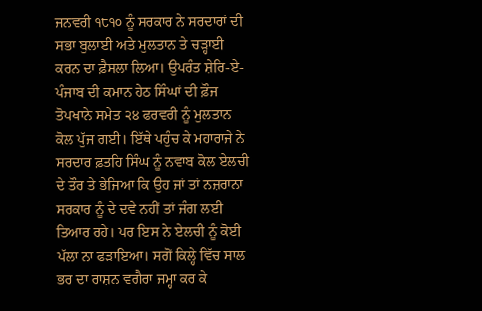ਜਨਵਰੀ ੧੮੧੦ ਨੂੰ ਸਰਕਾਰ ਨੇ ਸਰਦਾਰਾਂ ਦੀ ਸਭਾ ਬੁਲਾਈ ਅਤੇ ਮੁਲਤਾਨ ਤੇ ਚੜ੍ਹਾਈ ਕਰਨ ਦਾ ਫ਼ੈਸਲਾ ਲਿਆ। ਉਪਰੰਤ ਸ਼ੇਰਿ-ਏ-ਪੰਜਾਬ ਦੀ ਕਮਾਨ ਹੇਠ ਸਿੰਘਾਂ ਦੀ ਫ਼ੌਜ ਤੋਪਖਾਨੇ ਸਮੇਤ ੨੪ ਫਰਵਰੀ ਨੂੰ ਮੁਲਤਾਨ ਕੋਲ ਪੁੱਜ ਗਈ। ਇੱਥੇ ਪਹੁੰਚ ਕੇ ਮਹਾਰਾਜੇ ਨੇ ਸਰਦਾਰ ਫ਼ਤਹਿ ਸਿੰਘ ਨੂੰ ਨਵਾਬ ਕੋਲ ਏਲਚੀ ਦੇ ਤੌਰ ਤੇ ਭੇਜਿਆ ਕਿ ਉਹ ਜਾਂ ਤਾਂ ਨਜ਼ਰਾਨਾ ਸਰਕਾਰ ਨੂੰ ਦੇ ਦਵੇ ਨਹੀਂ ਤਾਂ ਜੰਗ ਲਈ ਤਿਆਰ ਰਹੇ। ਪਰ ਇਸ ਨੇ ਏਲਚੀ ਨੂੰ ਕੋਈ ਪੱਲਾ ਨਾ ਫੜਾਇਆ। ਸਗੋਂ ਕਿਲ੍ਹੇ ਵਿੱਚ ਸਾਲ ਭਰ ਦਾ ਰਾਸ਼ਨ ਵਗੈਰਾ ਜਮ੍ਹਾ ਕਰ ਕੇ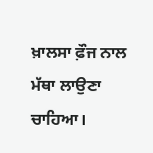ਖ਼ਾਲਸਾ ਫ਼ੌਜ ਨਾਲ ਮੱਥਾ ਲਾਉਣਾ ਚਾਹਿਆ।